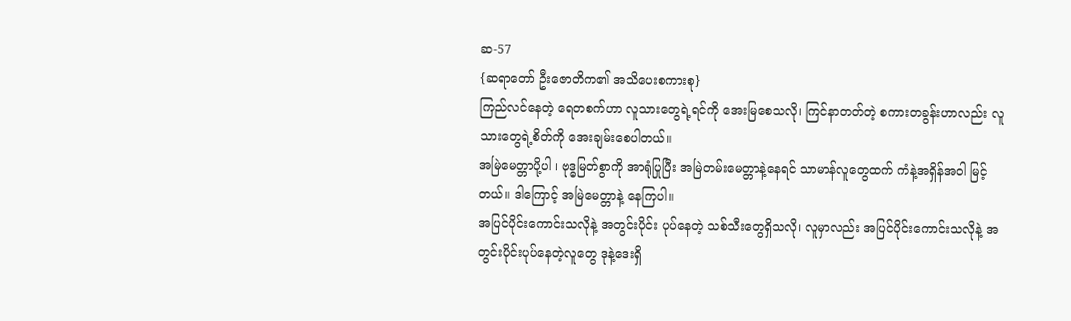ဆ-57
{ဆရာတော် ဦးဇောတိက၏ အသိပေးစကားစု}
ကြည်လင်နေတဲ့ ရေတစက်ဟာ လူသားတွေရဲ့ရင်ကို အေးမြစေသလို၊ ကြင်နာတတ်တဲ့ စကားတခွန်းဟာလည်း လူသားတွေရဲ့စိတ်ကို အေးချမ်းစေပါတယ်။
အမြဲမေတ္တာပို့ပါ ၊ ဗုဒ္ဓမြတ်စွာကို အာရုံပြုပြီး အမြဲတမ်းမေတ္တာနဲ့နေရင် သာမာန်လူတွေထက် ကံနဲ့အရှိန်အဝါ မြင့်တယ်။ ဒါကြောင့် အမြဲမေတ္တာနဲ့ နေကြပါ။
အပြင်ပိုင်းကောင်းသလိုနဲ့ အတွင်းပိုင်း ပုပ်နေတဲ့ သစ်သီးတွေရှိသလို၊ လူမှာလည်း အပြင်ပိုင်းကောင်းသလိုနဲ့ အတွင်းပိုင်းပုပ်နေတဲ့လူတွေ ဒုနဲ့ဒေးရှိ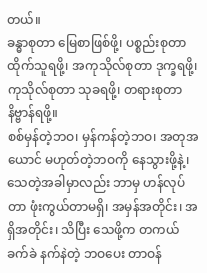တယ်။
ခန္ဓာစုတာ မြေစာဖြစ်ဖို့၊ ပစ္စည်းစုတာ ထိုက်သူရဖို့၊ အကုသိုလ်စုတာ ဒုက္ခရဖို့၊ ကုသိုလ်စုတာ သုခရဖို့၊ တရားစုတာ နိဗ္ဗာန်ရဖို့။
စစ်မှန်တဲ့ဘဝ၊ မှန်ကန်တဲ့ဘဝ၊ အတုအယောင် မဟုတ်တဲ့ဘဝကို နေသွားဖို့နဲ့၊ သေတဲ့အခါမှာလည်း ဘာမှ ဟန်လုပ်တာ ဖုံးကွယ်တာမရှိ၊ အမှန်အတိုင်း၊ အရှိအတိုင်း၊ သိပြီး သေဖို့က တကယ်ခက်ခဲ နက်နဲတဲ့ ဘဝပေး တာဝန်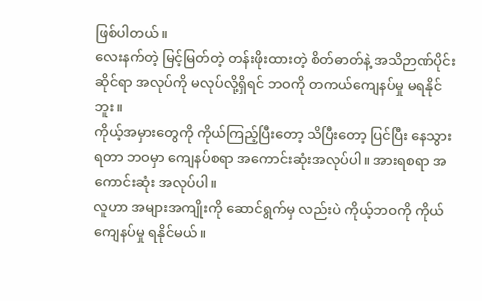ဖြစ်ပါတယ်။
လေးနက်တဲ့ မြင့်မြတ်တဲ့ တန်းဖိုးထားတဲ့ စိတ်ဓာတ်နဲ့ အသိဉာဏ်ပိုင်းဆိုင်ရာ အလုပ်ကို မလုပ်လို့ရှိရင် ဘဝကို တကယ်ကျေနပ်မှု မရနိုင်ဘူး။
ကိုယ့်အမှားတွေကို ကိုယ်ကြည့်ပြီးတော့ သိပြီးတော့ ပြင်ပြီး နေသွားရတာ ဘဝမှာ ကျေနပ်စရာ အကောင်းဆုံးအလုပ်ပါ။ အားရစရာ အကောင်းဆုံး အလုပ်ပါ။
လူဟာ အများအကျိုးကို ဆောင်ရွက်မှ လည်းပဲ ကိုယ့်ဘဝကို ကိုယ် ကျေနပ်မှု ရနိုင်မယ်။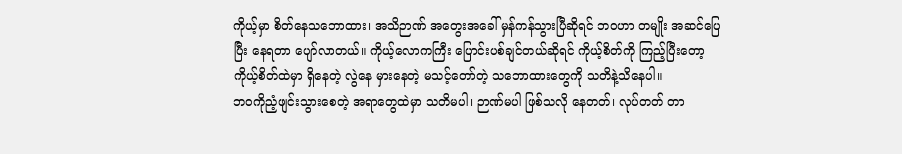ကိုယ့်မှာ စိတ်နေသဘောထား၊ အသိဉာဏ် အတွေးအခေါ် မှန်ကန်သွားပြီဆိုရင် ဘဝဟာ တမျိုး အဆင်ပြေပြီး နေရတာ ပျော်လာတယ်။ ကိုယ့်လောကကြီး ပြောင်းပစ်ချင်တယ်ဆိုရင် ကိုယ့်စိတ်ကို ကြည့်ပြီးတော့ ကိုယ့်စိတ်ထဲမှာ ရှိနေတဲ့ လွဲနေ မှားနေတဲ့ မသင့်တော်တဲ့ သဘောထားတွေကို သတိနဲ့သိနေပါ။
ဘဝကိုညံ့ဖျင်းသွားစေတဲ့ အရာတွေထဲမှာ သတိမပါ၊ ဉာဏ်မပါ ဖြစ်သလို နေတတ်၊ လုပ်တတ် တာ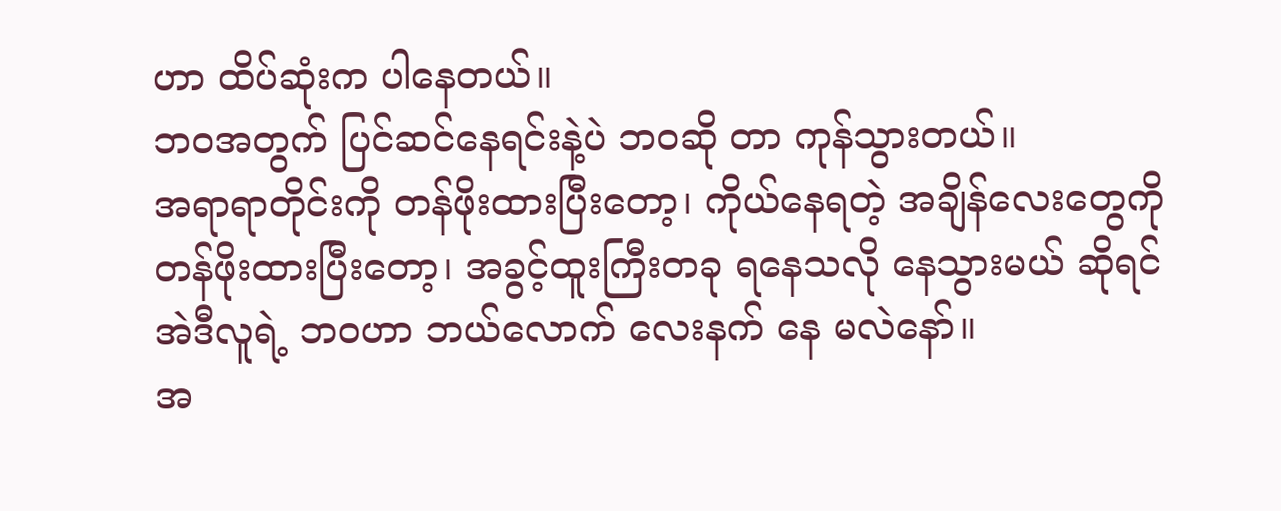ဟာ ထိပ်ဆုံးက ပါနေတယ်။
ဘဝအတွက် ပြင်ဆင်နေရင်းနဲ့ပဲ ဘဝဆို တာ ကုန်သွားတယ်။
အရာရာတိုင်းကို တန်ဖိုးထားပြီးတော့၊ ကိုယ်နေရတဲ့ အချိန်လေးတွေကို တန်ဖိုးထားပြီးတော့၊ အခွင့်ထူးကြီးတခု ရနေသလို နေသွားမယ် ဆိုရင် အဲဒီလူရဲ့ ဘဝဟာ ဘယ်လောက် လေးနက် နေ မလဲနော်။
အ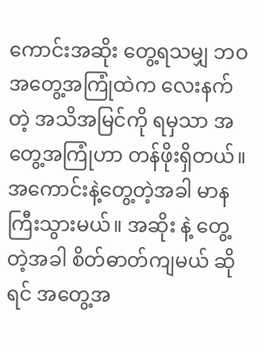ကောင်းအဆိုး တွေ့ရသမျှ ဘဝအတွေ့အကြုံထဲက လေးနက်တဲ့ အသိအမြင်ကို ရမှသာ အတွေ့အကြုံဟာ တန်ဖိုးရှိတယ်။ အကောင်းနဲ့တွေ့တဲ့အခါ မာနကြီးသွားမယ်။ အဆိုး နဲ့ တွေ့တဲ့အခါ စိတ်ဓာတ်ကျမယ် ဆိုရင် အတွေ့အ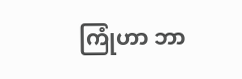ကြုံဟာ ဘာ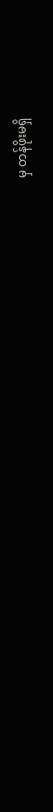မှ တန်ဖိုးမရှိ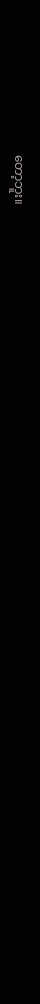တော့ဘူး။